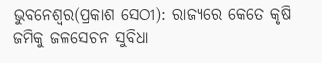ଭୁବନେଶ୍ୱର(ପ୍ରକାଶ ସେଠୀ): ରାଜ୍ୟରେ କେତେ କୃଷି ଜମିକୁ ଜଳସେଚନ ସୁବିଧା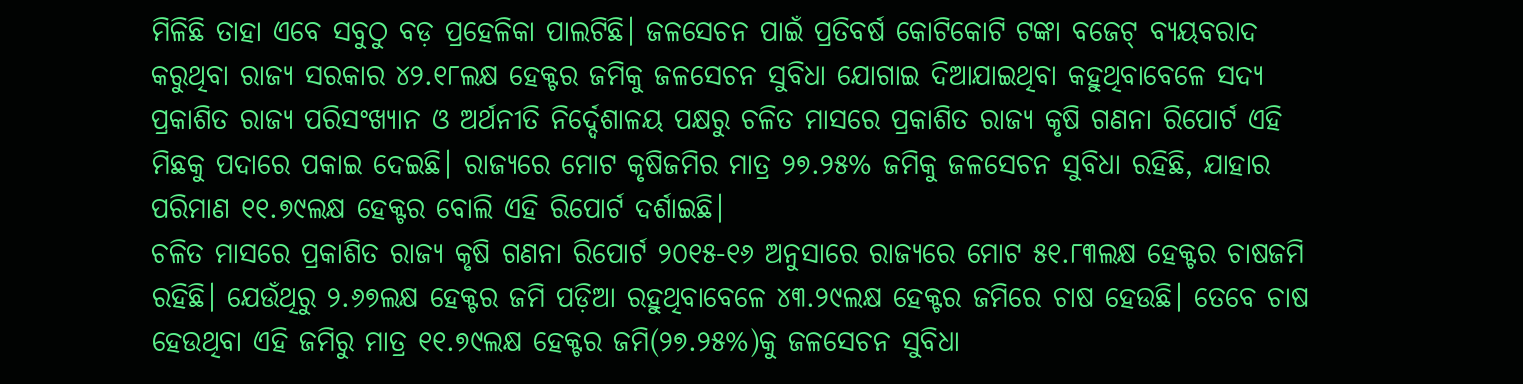ମିଳିଛି ତାହା ଏବେ ସବୁଠୁ ବଡ଼ ପ୍ରହେଳିକା ପାଲଟିଛି। ଜଳସେଚନ ପାଇଁ ପ୍ରତିବର୍ଷ କୋଟିକୋଟି ଟଙ୍କା ବଜେଟ୍ ବ୍ୟୟବରାଦ କରୁଥିବା ରାଜ୍ୟ ସରକାର ୪୨.୧୮ଲକ୍ଷ ହେକ୍ଟର ଜମିକୁ ଜଳସେଚନ ସୁବିଧା ଯୋଗାଇ ଦିଆଯାଇଥିବା କହୁଥିବାବେଳେ ସଦ୍ୟ ପ୍ରକାଶିତ ରାଜ୍ୟ ପରିସଂଖ୍ୟାନ ଓ ଅର୍ଥନୀତି ନିର୍ଦ୍ଦେଶାଳୟ ପକ୍ଷରୁ ଚଳିତ ମାସରେ ପ୍ରକାଶିତ ରାଜ୍ୟ କୃଷି ଗଣନା ରିପୋର୍ଟ ଏହି ମିଛକୁ ପଦାରେ ପକାଇ ଦେଇଛି। ରାଜ୍ୟରେ ମୋଟ କୃଷିଜମିର ମାତ୍ର ୨୭.୨୫% ଜମିକୁ ଜଳସେଚନ ସୁବିଧା ରହିଛି, ଯାହାର ପରିମାଣ ୧୧.୭୯ଲକ୍ଷ ହେକ୍ଟର ବୋଲି ଏହି ରିପୋର୍ଟ ଦର୍ଶାଇଛି।
ଚଳିତ ମାସରେ ପ୍ରକାଶିତ ରାଜ୍ୟ କୃଷି ଗଣନା ରିପୋର୍ଟ ୨୦୧୫-୧୬ ଅନୁସାରେ ରାଜ୍ୟରେ ମୋଟ ୫୧.୮୩ଲକ୍ଷ ହେକ୍ଟର ଚାଷଜମି ରହିଛି। ଯେଉଁଥିରୁ ୨.୬୭ଲକ୍ଷ ହେକ୍ଟର ଜମି ପଡ଼ିଆ ରହୁଥିବାବେଳେ ୪୩.୨୯ଲକ୍ଷ ହେକ୍ଟର ଜମିରେ ଚାଷ ହେଉଛି। ତେବେ ଚାଷ ହେଉଥିବା ଏହି ଜମିରୁ ମାତ୍ର ୧୧.୭୯ଲକ୍ଷ ହେକ୍ଟର ଜମି(୨୭.୨୫%)କୁ ଜଳସେଚନ ସୁବିଧା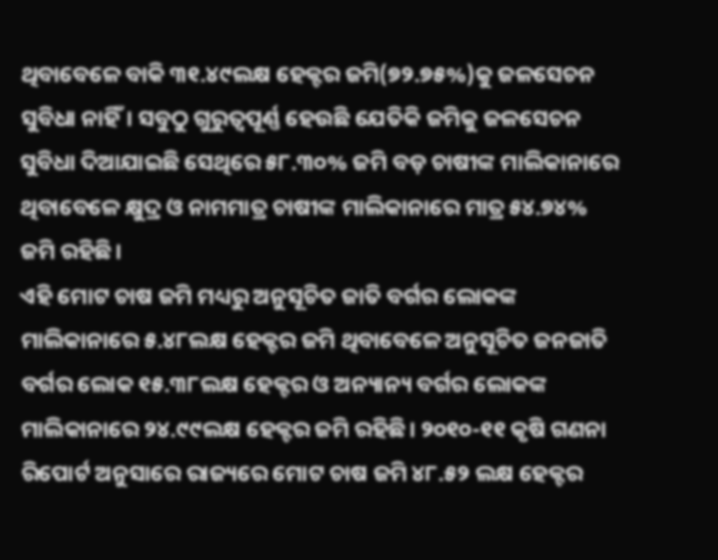ଥିବାବେଳେ ବାକି ୩୧.୪୯ଲକ୍ଷ ହେକ୍ଟର ଜମି(୭୨.୭୫%)କୁ ଜଳସେଚନ ସୁବିଧା ନାହିଁ। ସବୁଠୁ ଗୁରୁତ୍ୱପୂର୍ଣ୍ଣ ହେଉଛି ଯେତିକି ଜମିକୁ ଜଳସେଚନ ସୁବିଧା ଦିଆଯାଇଛି ସେଥିରେ ୫୮.୩୦% ଜମି ବଡ଼ ଚାଷୀଙ୍କ ମାଲିକାନାରେ ଥିବାବେଳେ କ୍ଷୁଦ୍ର ଓ ନାମମାତ୍ର ଚାଷୀଙ୍କ ମାଲିକାନାରେ ମାତ୍ର ୫୪.୭୪% ଜମି ରହିଛି।
ଏହି ମୋଟ ଚାଷ ଜମି ମଧ୍ୟରୁ ଅନୁସୂଚିତ ଜାତି ବର୍ଗର ଲୋକଙ୍କ ମାଲିକାନାରେ ୫.୪୮ଲକ୍ଷ ହେକ୍ଟର ଜମି ଥିବାବେଳେ ଅନୁସୂଚିତ ଜନଜାତି ବର୍ଗର ଲୋକ ୧୫.୩୮ଲକ୍ଷ ହେକ୍ଟର ଓ ଅନ୍ୟାନ୍ୟ ବର୍ଗର ଲୋକଙ୍କ ମାଲିକାନାରେ ୨୪.୯୯ଲକ୍ଷ ହେକ୍ଟର ଜମି ରହିଛି। ୨୦୧୦-୧୧ କୃଷି ଗଣନା ରିପୋର୍ଟ ଅନୁସାରେ ରାଜ୍ୟରେ ମୋଟ ଚାଷ ଜମି ୪୮.୫୨ ଲକ୍ଷ ହେକ୍ଟର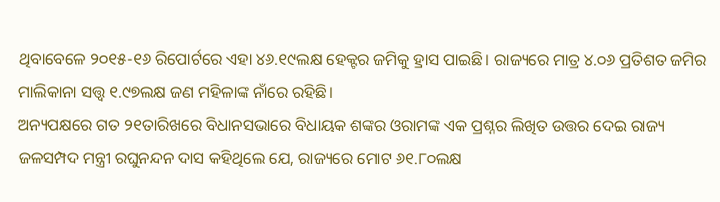ଥିବାବେଳେ ୨୦୧୫-୧୬ ରିପୋର୍ଟରେ ଏହା ୪୬.୧୯ଲକ୍ଷ ହେକ୍ଟର ଜମିକୁ ହ୍ରାସ ପାଇଛି। ରାଜ୍ୟରେ ମାତ୍ର ୪.୦୬ ପ୍ରତିଶତ ଜମିର ମାଲିକାନା ସତ୍ତ୍ୱ ୧.୯୭ଲକ୍ଷ ଜଣ ମହିଳାଙ୍କ ନାଁରେ ରହିଛି।
ଅନ୍ୟପକ୍ଷରେ ଗତ ୨୧ତାରିଖରେ ବିଧାନସଭାରେ ବିଧାୟକ ଶଙ୍କର ଓରାମଙ୍କ ଏକ ପ୍ରଶ୍ନର ଲିଖିତ ଉତ୍ତର ଦେଇ ରାଜ୍ୟ ଜଳସମ୍ପଦ ମନ୍ତ୍ରୀ ରଘୁନନ୍ଦନ ଦାସ କହିଥିଲେ ଯେ, ରାଜ୍ୟରେ ମୋଟ ୬୧.୮୦ଲକ୍ଷ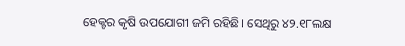ହେକ୍ଟର କୃଷି ଉପଯୋଗୀ ଜମି ରହିଛି। ସେଥିରୁ ୪୨.୧୮ଲକ୍ଷ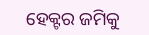ହେକ୍ଟର ଜମିକୁ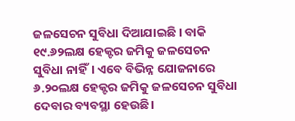ଜଳସେଚନ ସୁବିଧା ଦିଆଯାଇଛି । ବାକି ୧୯.୬୨ଲକ୍ଷ ହେକ୍ଟର ଜମିକୁ ଜଳସେଚନ ସୁବିଧା ନାହିଁ। ଏବେ ବିଭିନ୍ନ ଯୋଜନାରେ ୬.୨୦ଲକ୍ଷ ହେକ୍ଟର ଜମିକୁ ଜଳସେଚନ ସୁବିଧା ଦେବାର ବ୍ୟବସ୍ଥା ହେଉଛି।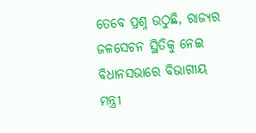ତେବେ ପ୍ରଶ୍ନ ଉଠୁଛି, ରାଜ୍ୟର ଜଳସେଚନ ସ୍ଥିତିକୁ ନେଇ ବିଧାନସଭାରେ ବିଭାଗୀୟ ମନ୍ତ୍ରୀ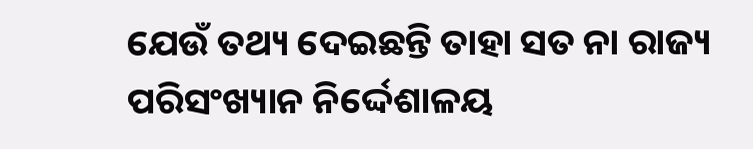ଯେଉଁ ତଥ୍ୟ ଦେଇଛନ୍ତି ତାହା ସତ ନା ରାଜ୍ୟ ପରିସଂଖ୍ୟାନ ନିର୍ଦ୍ଦେଶାଳୟ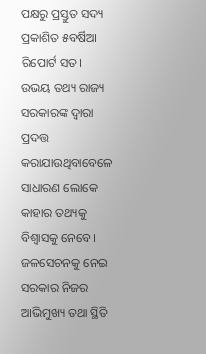ପକ୍ଷରୁ ପ୍ରସ୍ତୁତ ସଦ୍ୟ ପ୍ରକାଶିତ ୫ବର୍ଷିଆ ରିପୋର୍ଟ ସତ। ଉଭୟ ତଥ୍ୟ ରାଜ୍ୟ ସରକାରଙ୍କ ଦ୍ୱାରା ପ୍ରଦତ୍ତ କରାଯାଉଥିବାବେଳେ ସାଧାରଣ ଲୋକେ କାହାର ତଥ୍ୟକୁ ବିଶ୍ୱାସକୁ ନେବେ। ଜଳସେଚନକୁ ନେଇ ସରକାର ନିଜର ଆଭିମୁଖ୍ୟ ତଥା ସ୍ଥିତି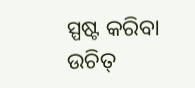ସ୍ପଷ୍ଟ କରିବା ଉଚିତ୍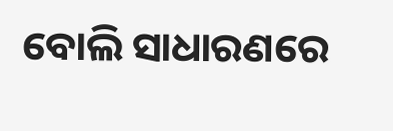ବୋଲି ସାଧାରଣରେ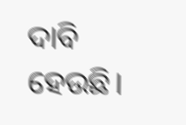ଦାବି ହେଉଛି।